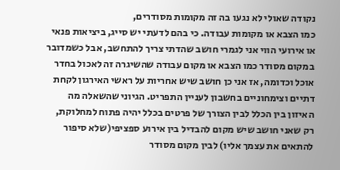נקודה שאולי לא נגעו בה זה מקומות מסודרים,
כמו הצבא או מקומות עבודה. כי בהם לדעתי יש סייג, ביציאות פנאי או אירועי הווי אני לגמרי חושב שהדתי צריך להתחשב, אבל כשמדובר במקום מסודר כמו הצבא או מקום עבודה שהשיגרה זה לאכול בחדר אוכל וכדומה, אז אני כן חושב שיש אחריות על ראשי האירגון לקחת דתיים וצימחוניים בחשבון לעניין התפריט. הגיוני שהשאלה מה האיזון בין הכלל לבין הצורך של פרטים בכלל יהיה פתוח למחלוקת, רק שאני חושב שיש מקום להבדיל בין אירוע ספציפי(שלא סיפור להתאים את עצמך אליו) לבין מקום מסודר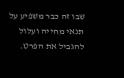שבו זה כבר משפיע על תנאי מחייה ועלול להגביל את הפרט.